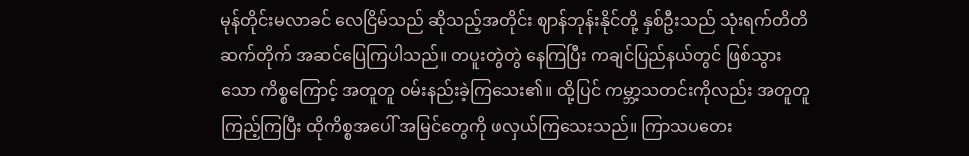မုန်တိုင်းမလာခင် လေငြိမ်သည် ဆိုသည့်အတိုင်း ဈာန်ဘုန်းနိုင်တို့ နှစ်ဦးသည် သုံးရက်တိတိ ဆက်တိုက် အဆင်ပြေကြပါသည်။ တပူးတွဲတွဲ နေကြပြီး ကချင်ပြည်နယ်တွင် ဖြစ်သွားသော ကိစ္စကြောင့် အတူတူ ဝမ်းနည်းခဲ့ကြသေး၏။ ထို့ပြင် ကမ္ဘာ့သတင်းကိုလည်း အတူတူကြည့်ကြပြီး ထိုကိစ္စအပေါ် အမြင်တွေကို ဖလှယ်ကြသေးသည်။ ကြာသပတေး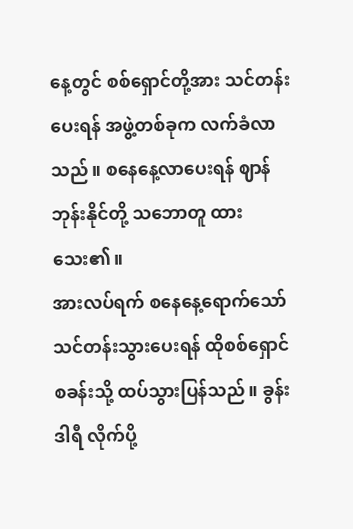နေ့တွင် စစ်ရှောင်တို့အား သင်တန်းပေးရန် အဖွဲ့တစ်ခုက လက်ခံလာသည်။ စနေနေ့လာပေးရန် ဈာန်ဘုန်းနိုင်တို့ သဘောတူ ထားသေး၏။
အားလပ်ရက် စနေနေ့ရောက်သော် သင်တန်းသွားပေးရန် ထိုစစ်ရှောင်စခန်းသို့ ထပ်သွားပြန်သည်။ ခွန်းဒါရီ လိုက်ပို့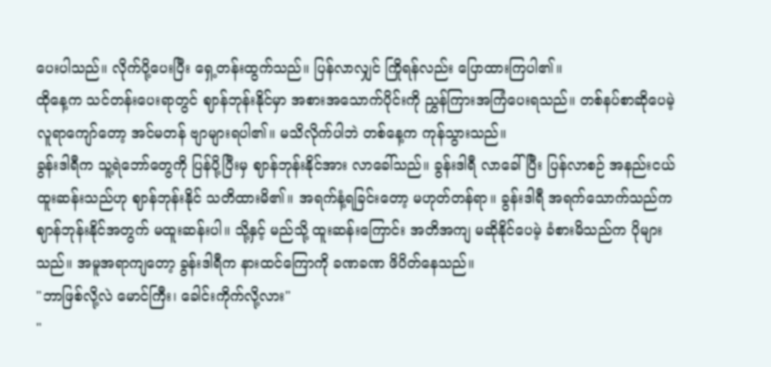ပေးပါသည်။ လိုက်ပို့ပေးပြီး ရှေ့တန်းထွက်သည်။ ပြန်လာလျှင် ကြိုရန်လည်း ပြောထားကြပါ၏။
ထိုနေ့က သင်တန်းပေးရာတွင် ဈာန်ဘုန်းနိုင်မှာ အစားအသောက်ပိုင်းကို ညွှန်ကြားအကြံပေးရသည်။ တစ်နပ်စာဆိုပေမဲ့ လူရာကျော်တော့ အင်မတန် ဗျာများရပါ၏။ မသိလိုက်ပါဘဲ တစ်နေ့က ကုန်သွားသည်။
ခွန်းဒါရီက သူ့ရဲဘော်တွေကို ပြန်ပို့ပြီးမှ ဈာန်ဘုန်းနိုင်အား လာခေါ်သည်။ ခွန်းဒါရီ လာခေါ်ပြီး ပြန်လာစဉ် အနည်းငယ် ထူးဆန်းသည်ဟု ဈာန်ဘုန်းနိုင် သတိထားမိ၏။ အရက်နံ့ရခြင်းတော့ မဟုတ်တန်ရာ။ ခွန်းဒါရီ အရက်သောက်သည်က ဈာန်ဘုန်းနိုင်အတွက် မထူးဆန်းပါ။ သို့နှင့် မည်သို့ ထူးဆန်းကြောင်း အတိအကျ မဆိုနိုင်ပေမဲ့ ခံစားမိသည်က ပိုများသည်။ အမူအရာကျတော့ ခွန်းဒါရီက နားထင်ကြောကို ခဏခဏ ဖိပိတ်နေသည်။
"ဘာဖြစ်လို့လဲ မောင်ကြီး၊ ခေါင်းကိုက်လို့လား"
"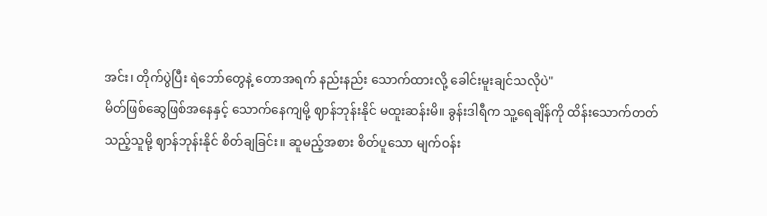အင်း၊ တိုက်ပွဲပြီး ရဲဘော်တွေနဲ့ တောအရက် နည်းနည်း သောက်ထားလို့ ခေါင်းမူးချင်သလိုပဲ"
မိတ်ဖြစ်ဆွေဖြစ်အနေနှင့် သောက်နေကျမို့ ဈာန်ဘုန်းနိုင် မထူးဆန်းမိ။ ခွန်းဒါရီက သူ့ရေချိန်ကို ထိန်းသောက်တတ်သည့်သူမို့ ဈာန်ဘုန်းနိုင် စိတ်ချခြင်း။ ဆူမည့်အစား စိတ်ပူသော မျက်ဝန်း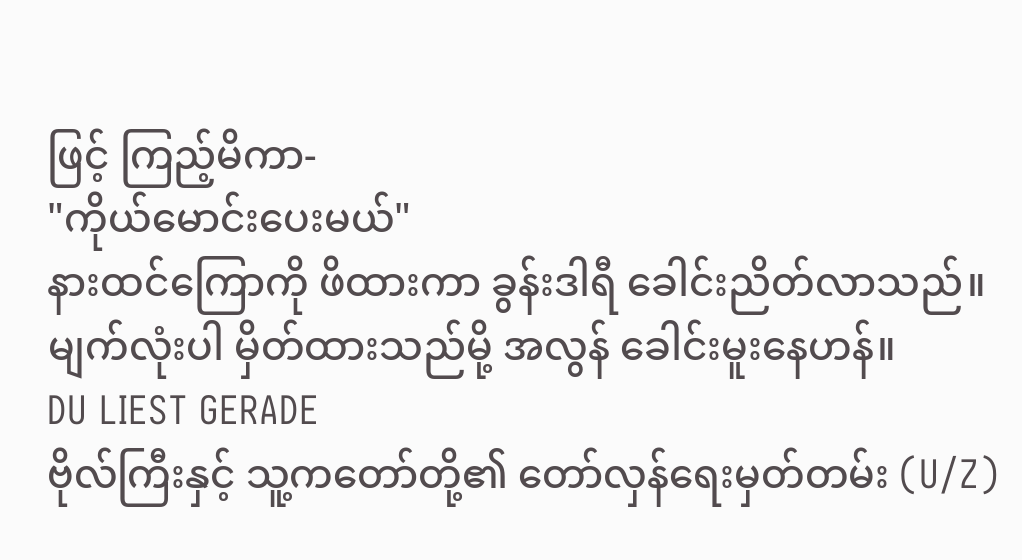ဖြင့် ကြည့်မိကာ-
"ကိုယ်မောင်းပေးမယ်"
နားထင်ကြောကို ဖိထားကာ ခွန်းဒါရီ ခေါင်းညိတ်လာသည်။ မျက်လုံးပါ မှိတ်ထားသည်မို့ အလွန် ခေါင်းမူးနေဟန်။
DU LIEST GERADE
ဗိုလ်ကြီးနှင့် သူ့ကတော်တို့၏ တော်လှန်ရေးမှတ်တမ်း (U/Z)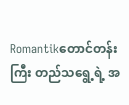Romantikတောင်တန်းကြီး တည်သရွေ့ရဲ့ အ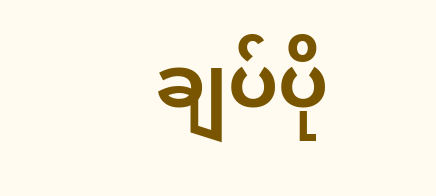ချပ်ပို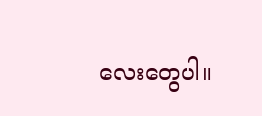လေးတွေပါ။